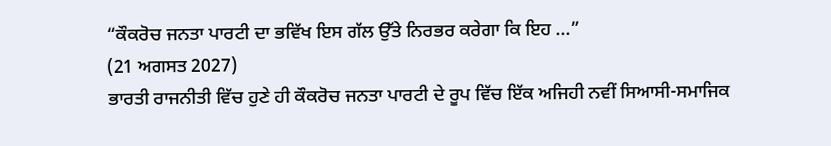“ਕੌਕਰੋਚ ਜਨਤਾ ਪਾਰਟੀ ਦਾ ਭਵਿੱਖ ਇਸ ਗੱਲ ਉੱਤੇ ਨਿਰਭਰ ਕਰੇਗਾ ਕਿ ਇਹ ...”
(21 ਅਗਸਤ 2027)
ਭਾਰਤੀ ਰਾਜਨੀਤੀ ਵਿੱਚ ਹੁਣੇ ਹੀ ਕੌਕਰੋਚ ਜਨਤਾ ਪਾਰਟੀ ਦੇ ਰੂਪ ਵਿੱਚ ਇੱਕ ਅਜਿਹੀ ਨਵੀਂ ਸਿਆਸੀ-ਸਮਾਜਿਕ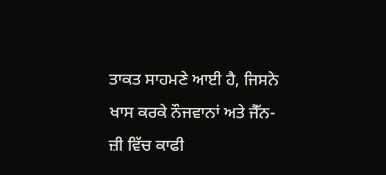ਤਾਕਤ ਸਾਹਮਣੇ ਆਈ ਹੈ, ਜਿਸਨੇ ਖਾਸ ਕਰਕੇ ਨੌਜਵਾਨਾਂ ਅਤੇ ਜੈੱਨ-ਜ਼ੀ ਵਿੱਚ ਕਾਫੀ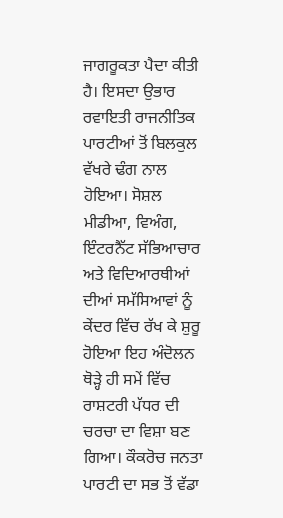ਜਾਗਰੂਕਤਾ ਪੈਦਾ ਕੀਤੀ ਹੈ। ਇਸਦਾ ਉਭਾਰ ਰਵਾਇਤੀ ਰਾਜਨੀਤਿਕ ਪਾਰਟੀਆਂ ਤੋਂ ਬਿਲਕੁਲ ਵੱਖਰੇ ਢੰਗ ਨਾਲ ਹੋਇਆ। ਸੋਸ਼ਲ ਮੀਡੀਆ, ਵਿਅੰਗ, ਇੰਟਰਨੈੱਟ ਸੱਭਿਆਚਾਰ ਅਤੇ ਵਿਦਿਆਰਥੀਆਂ ਦੀਆਂ ਸਮੱਸਿਆਵਾਂ ਨੂੰ ਕੇਂਦਰ ਵਿੱਚ ਰੱਖ ਕੇ ਸ਼ੁਰੂ ਹੋਇਆ ਇਹ ਅੰਦੋਲਨ ਥੋੜ੍ਹੇ ਹੀ ਸਮੇਂ ਵਿੱਚ ਰਾਸ਼ਟਰੀ ਪੱਧਰ ਦੀ ਚਰਚਾ ਦਾ ਵਿਸ਼ਾ ਬਣ ਗਿਆ। ਕੌਕਰੋਚ ਜਨਤਾ ਪਾਰਟੀ ਦਾ ਸਭ ਤੋਂ ਵੱਡਾ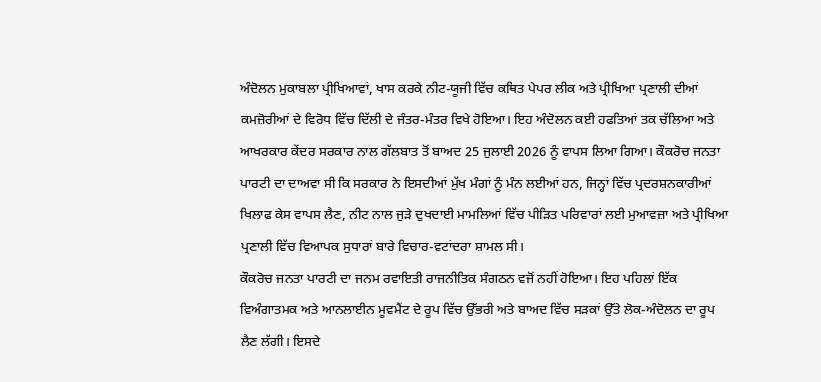ਅੰਦੋਲਨ ਮੁਕਾਬਲਾ ਪ੍ਰੀਖਿਆਵਾਂ, ਖਾਸ ਕਰਕੇ ਨੀਟ-ਯੂਜੀ ਵਿੱਚ ਕਥਿਤ ਪੇਪਰ ਲੀਕ ਅਤੇ ਪ੍ਰੀਖਿਆ ਪ੍ਰਣਾਲੀ ਦੀਆਂ ਕਮਜ਼ੋਰੀਆਂ ਦੇ ਵਿਰੋਧ ਵਿੱਚ ਦਿੱਲੀ ਦੇ ਜੰਤਰ-ਮੰਤਰ ਵਿਖੇ ਹੋਇਆ। ਇਹ ਅੰਦੋਲਨ ਕਈ ਹਫਤਿਆਂ ਤਕ ਚੱਲਿਆ ਅਤੇ ਆਖਰਕਾਰ ਕੇਂਦਰ ਸਰਕਾਰ ਨਾਲ ਗੱਲਬਾਤ ਤੋਂ ਬਾਅਦ 25 ਜੁਲਾਈ 2026 ਨੂੰ ਵਾਪਸ ਲਿਆ ਗਿਆ। ਕੌਕਰੋਚ ਜਨਤਾ ਪਾਰਟੀ ਦਾ ਦਾਅਵਾ ਸੀ ਕਿ ਸਰਕਾਰ ਨੇ ਇਸਦੀਆਂ ਮੁੱਖ ਮੰਗਾਂ ਨੂੰ ਮੰਨ ਲਈਆਂ ਹਨ, ਜਿਨ੍ਹਾਂ ਵਿੱਚ ਪ੍ਰਦਰਸ਼ਨਕਾਰੀਆਂ ਖਿਲਾਫ ਕੇਸ ਵਾਪਸ ਲੈਣ, ਨੀਟ ਨਾਲ ਜੁੜੇ ਦੁਖਦਾਈ ਮਾਮਲਿਆਂ ਵਿੱਚ ਪੀੜਿਤ ਪਰਿਵਾਰਾਂ ਲਈ ਮੁਆਵਜ਼ਾ ਅਤੇ ਪ੍ਰੀਖਿਆ ਪ੍ਰਣਾਲੀ ਵਿੱਚ ਵਿਆਪਕ ਸੁਧਾਰਾਂ ਬਾਰੇ ਵਿਚਾਰ-ਵਟਾਂਦਰਾ ਸ਼ਾਮਲ ਸੀ।
ਕੌਕਰੋਚ ਜਨਤਾ ਪਾਰਟੀ ਦਾ ਜਨਮ ਰਵਾਇਤੀ ਰਾਜਨੀਤਿਕ ਸੰਗਠਨ ਵਜੋਂ ਨਹੀਂ ਹੋਇਆ। ਇਹ ਪਹਿਲਾਂ ਇੱਕ ਵਿਅੰਗਾਤਮਕ ਅਤੇ ਆਨਲਾਈਨ ਮੂਵਮੈਂਟ ਦੇ ਰੂਪ ਵਿੱਚ ਉੱਭਰੀ ਅਤੇ ਬਾਅਦ ਵਿੱਚ ਸੜਕਾਂ ਉੱਤੇ ਲੋਕ-ਅੰਦੋਲਨ ਦਾ ਰੂਪ ਲੈਣ ਲੱਗੀ। ਇਸਦੇ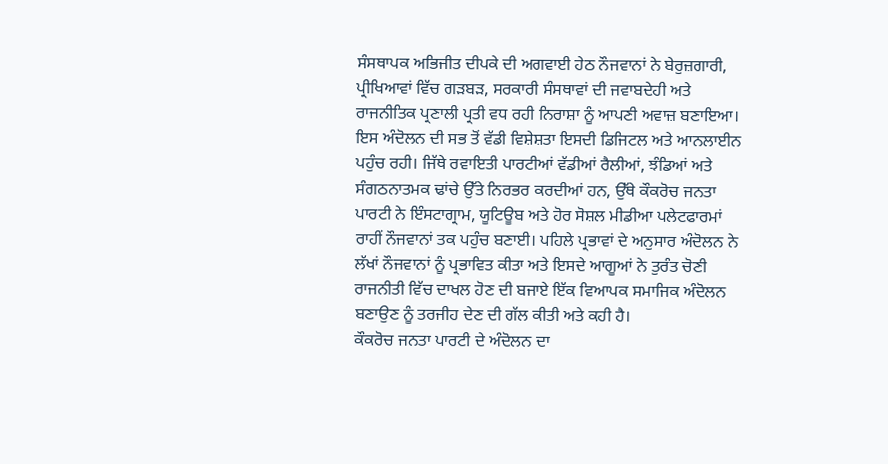ਸੰਸਥਾਪਕ ਅਭਿਜੀਤ ਦੀਪਕੇ ਦੀ ਅਗਵਾਈ ਹੇਠ ਨੌਜਵਾਨਾਂ ਨੇ ਬੇਰੁਜ਼ਗਾਰੀ, ਪ੍ਰੀਖਿਆਵਾਂ ਵਿੱਚ ਗੜਬੜ, ਸਰਕਾਰੀ ਸੰਸਥਾਵਾਂ ਦੀ ਜਵਾਬਦੇਹੀ ਅਤੇ ਰਾਜਨੀਤਿਕ ਪ੍ਰਣਾਲੀ ਪ੍ਰਤੀ ਵਧ ਰਹੀ ਨਿਰਾਸ਼ਾ ਨੂੰ ਆਪਣੀ ਅਵਾਜ਼ ਬਣਾਇਆ। ਇਸ ਅੰਦੋਲਨ ਦੀ ਸਭ ਤੋਂ ਵੱਡੀ ਵਿਸ਼ੇਸ਼ਤਾ ਇਸਦੀ ਡਿਜਿਟਲ ਅਤੇ ਆਨਲਾਈਨ ਪਹੁੰਚ ਰਹੀ। ਜਿੱਥੇ ਰਵਾਇਤੀ ਪਾਰਟੀਆਂ ਵੱਡੀਆਂ ਰੈਲੀਆਂ, ਝੰਡਿਆਂ ਅਤੇ ਸੰਗਠਨਾਤਮਕ ਢਾਂਚੇ ਉੱਤੇ ਨਿਰਭਰ ਕਰਦੀਆਂ ਹਨ, ਉੱਥੇ ਕੌਕਰੋਚ ਜਨਤਾ ਪਾਰਟੀ ਨੇ ਇੰਸਟਾਗ੍ਰਾਮ, ਯੂਟਿਊਬ ਅਤੇ ਹੋਰ ਸੋਸ਼ਲ ਮੀਡੀਆ ਪਲੇਟਫਾਰਮਾਂ ਰਾਹੀਂ ਨੌਜਵਾਨਾਂ ਤਕ ਪਹੁੰਚ ਬਣਾਈ। ਪਹਿਲੇ ਪ੍ਰਭਾਵਾਂ ਦੇ ਅਨੁਸਾਰ ਅੰਦੋਲਨ ਨੇ ਲੱਖਾਂ ਨੌਜਵਾਨਾਂ ਨੂੰ ਪ੍ਰਭਾਵਿਤ ਕੀਤਾ ਅਤੇ ਇਸਦੇ ਆਗੂਆਂ ਨੇ ਤੁਰੰਤ ਚੋਣੀ ਰਾਜਨੀਤੀ ਵਿੱਚ ਦਾਖਲ ਹੋਣ ਦੀ ਬਜਾਏ ਇੱਕ ਵਿਆਪਕ ਸਮਾਜਿਕ ਅੰਦੋਲਨ ਬਣਾਉਣ ਨੂੰ ਤਰਜੀਹ ਦੇਣ ਦੀ ਗੱਲ ਕੀਤੀ ਅਤੇ ਕਹੀ ਹੈ।
ਕੌਕਰੋਚ ਜਨਤਾ ਪਾਰਟੀ ਦੇ ਅੰਦੋਲਨ ਦਾ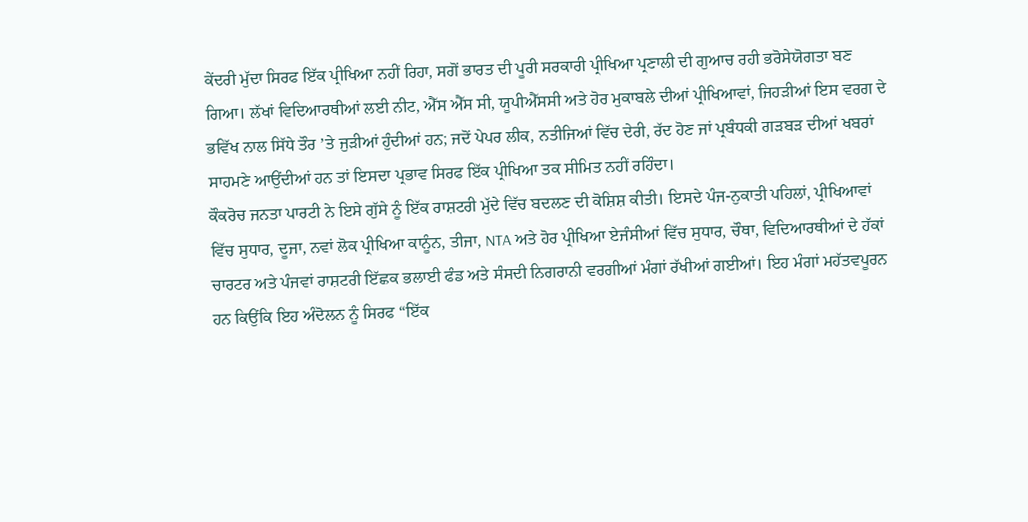ਕੇਂਦਰੀ ਮੁੱਦਾ ਸਿਰਫ ਇੱਕ ਪ੍ਰੀਖਿਆ ਨਹੀਂ ਰਿਹਾ, ਸਗੋਂ ਭਾਰਤ ਦੀ ਪੂਰੀ ਸਰਕਾਰੀ ਪ੍ਰੀਖਿਆ ਪ੍ਰਣਾਲੀ ਦੀ ਗੁਆਚ ਰਹੀ ਭਰੋਸੇਯੋਗਤਾ ਬਣ ਗਿਆ। ਲੱਖਾਂ ਵਿਦਿਆਰਥੀਆਂ ਲਈ ਨੀਟ, ਐੱਸ ਐੱਸ ਸੀ, ਯੂਪੀਐੱਸਸੀ ਅਤੇ ਹੋਰ ਮੁਕਾਬਲੇ ਦੀਆਂ ਪ੍ਰੀਖਿਆਵਾਂ, ਜਿਹੜੀਆਂ ਇਸ ਵਰਗ ਦੇ ਭਵਿੱਖ ਨਾਲ ਸਿੱਧੇ ਤੌਰ ’ਤੇ ਜੁੜੀਆਂ ਹੁੰਦੀਆਂ ਹਨ; ਜਦੋਂ ਪੇਪਰ ਲੀਕ, ਨਤੀਜਿਆਂ ਵਿੱਚ ਦੇਰੀ, ਰੱਦ ਹੋਣ ਜਾਂ ਪ੍ਰਬੰਧਕੀ ਗੜਬੜ ਦੀਆਂ ਖਬਰਾਂ ਸਾਹਮਣੇ ਆਉਂਦੀਆਂ ਹਨ ਤਾਂ ਇਸਦਾ ਪ੍ਰਭਾਵ ਸਿਰਫ ਇੱਕ ਪ੍ਰੀਖਿਆ ਤਕ ਸੀਮਿਤ ਨਹੀਂ ਰਹਿੰਦਾ।
ਕੌਕਰੋਚ ਜਨਤਾ ਪਾਰਟੀ ਨੇ ਇਸੇ ਗੁੱਸੇ ਨੂੰ ਇੱਕ ਰਾਸ਼ਟਰੀ ਮੁੱਦੇ ਵਿੱਚ ਬਦਲਣ ਦੀ ਕੋਸ਼ਿਸ਼ ਕੀਤੀ। ਇਸਦੇ ਪੰਜ-ਨੁਕਾਤੀ ਪਹਿਲਾਂ, ਪ੍ਰੀਖਿਆਵਾਂ ਵਿੱਚ ਸੁਧਾਰ, ਦੂਜਾ, ਨਵਾਂ ਲੋਕ ਪ੍ਰੀਖਿਆ ਕਾਨੂੰਨ, ਤੀਜਾ, NTA ਅਤੇ ਹੋਰ ਪ੍ਰੀਖਿਆ ਏਜੰਸੀਆਂ ਵਿੱਚ ਸੁਧਾਰ, ਚੌਥਾ, ਵਿਦਿਆਰਥੀਆਂ ਦੇ ਹੱਕਾਂ ਚਾਰਟਰ ਅਤੇ ਪੰਜਵਾਂ ਰਾਸ਼ਟਰੀ ਇੱਛਕ ਭਲਾਈ ਫੰਡ ਅਤੇ ਸੰਸਦੀ ਨਿਗਰਾਨੀ ਵਰਗੀਆਂ ਮੰਗਾਂ ਰੱਖੀਆਂ ਗਈਆਂ। ਇਹ ਮੰਗਾਂ ਮਹੱਤਵਪੂਰਨ ਹਨ ਕਿਉਂਕਿ ਇਹ ਅੰਦੋਲਨ ਨੂੰ ਸਿਰਫ “ਇੱਕ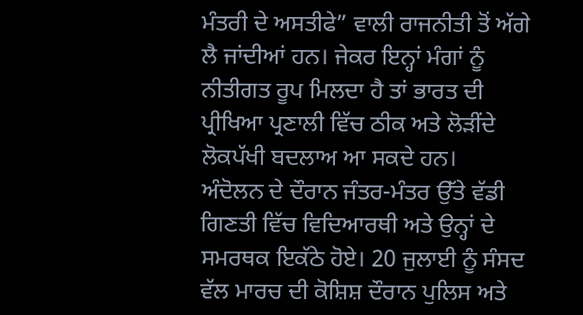ਮੰਤਰੀ ਦੇ ਅਸਤੀਫੇ” ਵਾਲੀ ਰਾਜਨੀਤੀ ਤੋਂ ਅੱਗੇ ਲੈ ਜਾਂਦੀਆਂ ਹਨ। ਜੇਕਰ ਇਨ੍ਹਾਂ ਮੰਗਾਂ ਨੂੰ ਨੀਤੀਗਤ ਰੂਪ ਮਿਲਦਾ ਹੈ ਤਾਂ ਭਾਰਤ ਦੀ ਪ੍ਰੀਖਿਆ ਪ੍ਰਣਾਲੀ ਵਿੱਚ ਠੀਕ ਅਤੇ ਲੋੜੀਂਦੇ ਲੋਕਪੱਖੀ ਬਦਲਾਅ ਆ ਸਕਦੇ ਹਨ।
ਅੰਦੋਲਨ ਦੇ ਦੌਰਾਨ ਜੰਤਰ-ਮੰਤਰ ਉੱਤੇ ਵੱਡੀ ਗਿਣਤੀ ਵਿੱਚ ਵਿਦਿਆਰਥੀ ਅਤੇ ਉਨ੍ਹਾਂ ਦੇ ਸਮਰਥਕ ਇਕੱਠੇ ਹੋਏ। 20 ਜੁਲਾਈ ਨੂੰ ਸੰਸਦ ਵੱਲ ਮਾਰਚ ਦੀ ਕੋਸ਼ਿਸ਼ ਦੌਰਾਨ ਪੁਲਿਸ ਅਤੇ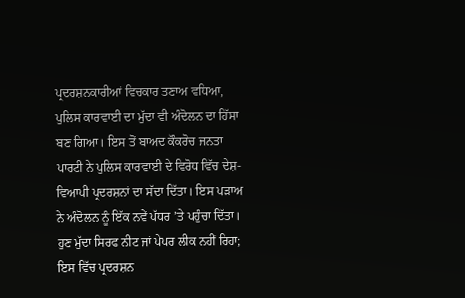ਪ੍ਰਦਰਸ਼ਨਕਾਰੀਆਂ ਵਿਚਕਾਰ ਤਣਾਅ ਵਧਿਆ, ਪੁਲਿਸ ਕਾਰਵਾਈ ਦਾ ਮੁੱਦਾ ਵੀ ਅੰਦੋਲਨ ਦਾ ਹਿੱਸਾ ਬਣ ਗਿਆ। ਇਸ ਤੋਂ ਬਾਅਦ ਕੌਕਰੋਚ ਜਨਤਾ ਪਾਰਟੀ ਨੇ ਪੁਲਿਸ ਕਾਰਵਾਈ ਦੇ ਵਿਰੋਧ ਵਿੱਚ ਦੇਸ਼-ਵਿਆਪੀ ਪ੍ਰਦਰਸ਼ਨਾਂ ਦਾ ਸੱਦਾ ਦਿੱਤਾ। ਇਸ ਪੜਾਅ ਨੇ ਅੰਦੋਲਨ ਨੂੰ ਇੱਕ ਨਵੇਂ ਪੱਧਰ ’ਤੇ ਪਹੁੰਚਾ ਦਿੱਤਾ। ਹੁਣ ਮੁੱਦਾ ਸਿਰਫ ਨੀਟ ਜਾਂ ਪੇਪਰ ਲੀਕ ਨਹੀਂ ਰਿਹਾ; ਇਸ ਵਿੱਚ ਪ੍ਰਦਰਸ਼ਨ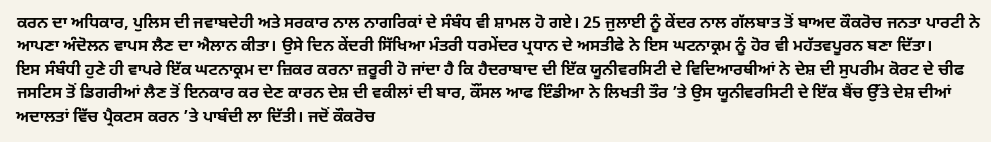ਕਰਨ ਦਾ ਅਧਿਕਾਰ, ਪੁਲਿਸ ਦੀ ਜਵਾਬਦੇਹੀ ਅਤੇ ਸਰਕਾਰ ਨਾਲ ਨਾਗਰਿਕਾਂ ਦੇ ਸੰਬੰਧ ਵੀ ਸ਼ਾਮਲ ਹੋ ਗਏ। 25 ਜੁਲਾਈ ਨੂੰ ਕੇਂਦਰ ਨਾਲ ਗੱਲਬਾਤ ਤੋਂ ਬਾਅਦ ਕੌਕਰੋਚ ਜਨਤਾ ਪਾਰਟੀ ਨੇ ਆਪਣਾ ਅੰਦੋਲਨ ਵਾਪਸ ਲੈਣ ਦਾ ਐਲਾਨ ਕੀਤਾ। ਉਸੇ ਦਿਨ ਕੇਂਦਰੀ ਸਿੱਖਿਆ ਮੰਤਰੀ ਧਰਮੇਂਦਰ ਪ੍ਰਧਾਨ ਦੇ ਅਸਤੀਫੇ ਨੇ ਇਸ ਘਟਨਾਕ੍ਰਮ ਨੂੰ ਹੋਰ ਵੀ ਮਹੱਤਵਪੂਰਨ ਬਣਾ ਦਿੱਤਾ।
ਇਸ ਸੰਬੰਧੀ ਹੁਣੇ ਹੀ ਵਾਪਰੇ ਇੱਕ ਘਟਨਾਕ੍ਰਮ ਦਾ ਜ਼ਿਕਰ ਕਰਨਾ ਜ਼ਰੂਰੀ ਹੋ ਜਾਂਦਾ ਹੈ ਕਿ ਹੈਦਰਾਬਾਦ ਦੀ ਇੱਕ ਯੂਨੀਵਰਸਿਟੀ ਦੇ ਵਿਦਿਆਰਥੀਆਂ ਨੇ ਦੇਸ਼ ਦੀ ਸੁਪਰੀਮ ਕੋਰਟ ਦੇ ਚੀਫ ਜਸਟਿਸ ਤੋਂ ਡਿਗਰੀਆਂ ਲੈਣ ਤੋਂ ਇਨਕਾਰ ਕਰ ਦੇਣ ਕਾਰਨ ਦੇਸ਼ ਦੀ ਵਕੀਲਾਂ ਦੀ ਬਾਰ, ਕੌਂਸਲ ਆਫ ਇੰਡੀਆ ਨੇ ਲਿਖਤੀ ਤੌਰ ’ਤੇ ਉਸ ਯੂਨੀਵਰਸਿਟੀ ਦੇ ਇੱਕ ਬੈਂਚ ਉੱਤੇ ਦੇਸ਼ ਦੀਆਂ ਅਦਾਲਤਾਂ ਵਿੱਚ ਪ੍ਰੈਕਟਸ ਕਰਨ ’ਤੇ ਪਾਬੰਦੀ ਲਾ ਦਿੱਤੀ। ਜਦੋਂ ਕੌਕਰੋਚ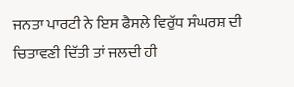ਜਨਤਾ ਪਾਰਟੀ ਨੇ ਇਸ ਫੈਸਲੇ ਵਿਰੁੱਧ ਸੰਘਰਸ਼ ਦੀ ਚਿਤਾਵਣੀ ਦਿੱਤੀ ਤਾਂ ਜਲਦੀ ਹੀ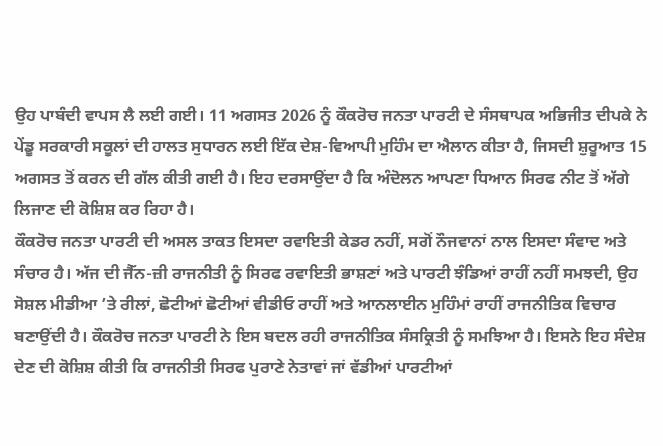ਉਹ ਪਾਬੰਦੀ ਵਾਪਸ ਲੈ ਲਈ ਗਈ। 11 ਅਗਸਤ 2026 ਨੂੰ ਕੌਕਰੋਚ ਜਨਤਾ ਪਾਰਟੀ ਦੇ ਸੰਸਥਾਪਕ ਅਭਿਜੀਤ ਦੀਪਕੇ ਨੇ ਪੇਂਡੂ ਸਰਕਾਰੀ ਸਕੂਲਾਂ ਦੀ ਹਾਲਤ ਸੁਧਾਰਨ ਲਈ ਇੱਕ ਦੇਸ਼-ਵਿਆਪੀ ਮੁਹਿੰਮ ਦਾ ਐਲਾਨ ਕੀਤਾ ਹੈ, ਜਿਸਦੀ ਸ਼ੁਰੂਆਤ 15 ਅਗਸਤ ਤੋਂ ਕਰਨ ਦੀ ਗੱਲ ਕੀਤੀ ਗਈ ਹੈ। ਇਹ ਦਰਸਾਉਂਦਾ ਹੈ ਕਿ ਅੰਦੋਲਨ ਆਪਣਾ ਧਿਆਨ ਸਿਰਫ ਨੀਟ ਤੋਂ ਅੱਗੇ ਲਿਜਾਣ ਦੀ ਕੋਸ਼ਿਸ਼ ਕਰ ਰਿਹਾ ਹੈ।
ਕੌਕਰੋਚ ਜਨਤਾ ਪਾਰਟੀ ਦੀ ਅਸਲ ਤਾਕਤ ਇਸਦਾ ਰਵਾਇਤੀ ਕੇਡਰ ਨਹੀਂ, ਸਗੋਂ ਨੌਜਵਾਨਾਂ ਨਾਲ ਇਸਦਾ ਸੰਵਾਦ ਅਤੇ ਸੰਚਾਰ ਹੈ। ਅੱਜ ਦੀ ਜੈੱਨ-ਜ਼ੀ ਰਾਜਨੀਤੀ ਨੂੰ ਸਿਰਫ ਰਵਾਇਤੀ ਭਾਸ਼ਣਾਂ ਅਤੇ ਪਾਰਟੀ ਝੰਡਿਆਂ ਰਾਹੀਂ ਨਹੀਂ ਸਮਝਦੀ, ਉਹ ਸੋਸ਼ਲ ਮੀਡੀਆ ’ਤੇ ਰੀਲਾਂ, ਛੋਟੀਆਂ ਛੋਟੀਆਂ ਵੀਡੀਓ ਰਾਹੀਂ ਅਤੇ ਆਨਲਾਈਨ ਮੁਹਿੰਮਾਂ ਰਾਹੀਂ ਰਾਜਨੀਤਿਕ ਵਿਚਾਰ ਬਣਾਉਂਦੀ ਹੈ। ਕੌਕਰੋਚ ਜਨਤਾ ਪਾਰਟੀ ਨੇ ਇਸ ਬਦਲ ਰਹੀ ਰਾਜਨੀਤਿਕ ਸੰਸਕ੍ਰਿਤੀ ਨੂੰ ਸਮਝਿਆ ਹੈ। ਇਸਨੇ ਇਹ ਸੰਦੇਸ਼ ਦੇਣ ਦੀ ਕੋਸ਼ਿਸ਼ ਕੀਤੀ ਕਿ ਰਾਜਨੀਤੀ ਸਿਰਫ ਪੁਰਾਣੇ ਨੇਤਾਵਾਂ ਜਾਂ ਵੱਡੀਆਂ ਪਾਰਟੀਆਂ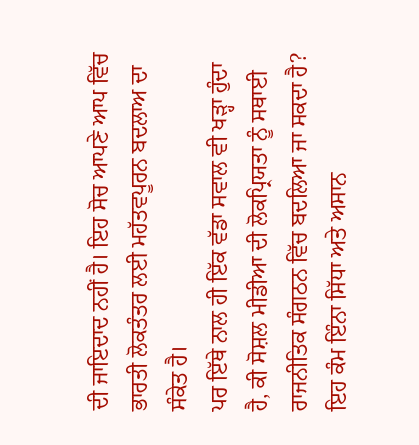ਦੀ ਜਾਇਦਾਦ ਨਹੀਂ ਹੈ। ਇਹ ਸੋਚ ਆਪਣੇ ਆਪ ਵਿੱਚ ਭਾਰਤੀ ਲੋਕਤੰਤਰ ਲਈ ਮਹੱਤਵਪੂਰਨ ਬਦਲਾਅ ਦਾ ਸੰਕੇਤ ਹੈ।
ਪਰ ਇੱਥੇ ਨਾਲ ਹੀ ਇੱਕ ਵੱਡਾ ਸਵਾਲ ਵੀ ਖੜ੍ਹਾ ਹੁੰਦਾ ਹੈ, ਕੀ ਸੋਸ਼ਲ ਮੀਡੀਆ ਦੀ ਲੋਕਪ੍ਰਿਯਤਾ ਨੂੰ ਸਥਾਈ ਰਾਜਨੀਤਿਕ ਸੰਗਠਨ ਵਿੱਚ ਬਦਲਿਆ ਜਾ ਸਕਦਾ ਹੈ? ਇਹ ਕੰਮ ਇੰਨਾ ਸਿੱਧਾ ਅਤੇ ਅਸਾਨ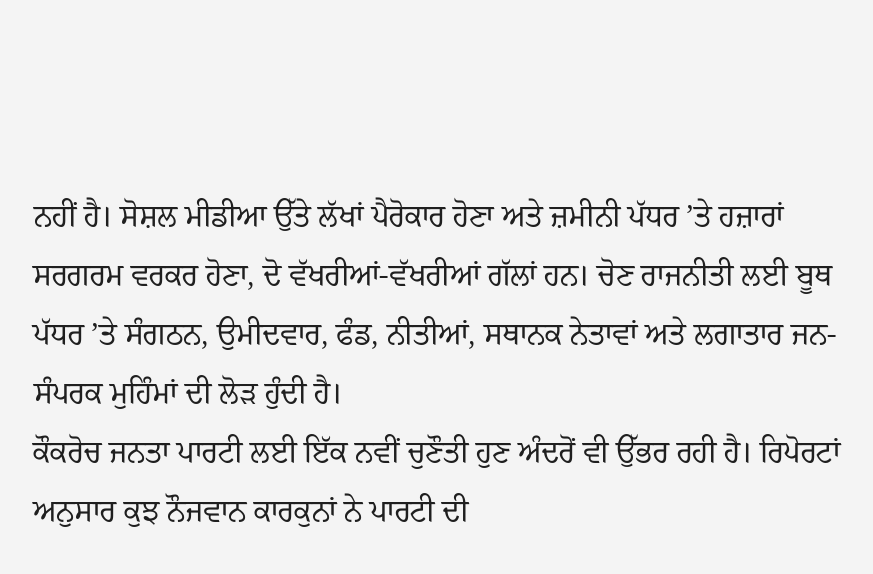ਨਹੀਂ ਹੈ। ਸੋਸ਼ਲ ਮੀਡੀਆ ਉੱਤੇ ਲੱਖਾਂ ਪੈਰੋਕਾਰ ਹੋਣਾ ਅਤੇ ਜ਼ਮੀਨੀ ਪੱਧਰ ’ਤੇ ਹਜ਼ਾਰਾਂ ਸਰਗਰਮ ਵਰਕਰ ਹੋਣਾ, ਦੋ ਵੱਖਰੀਆਂ-ਵੱਖਰੀਆਂ ਗੱਲਾਂ ਹਨ। ਚੋਣ ਰਾਜਨੀਤੀ ਲਈ ਬੂਥ ਪੱਧਰ ’ਤੇ ਸੰਗਠਨ, ਉਮੀਦਵਾਰ, ਫੰਡ, ਨੀਤੀਆਂ, ਸਥਾਨਕ ਨੇਤਾਵਾਂ ਅਤੇ ਲਗਾਤਾਰ ਜਨ-ਸੰਪਰਕ ਮੁਹਿੰਮਾਂ ਦੀ ਲੋੜ ਹੁੰਦੀ ਹੈ।
ਕੌਕਰੋਚ ਜਨਤਾ ਪਾਰਟੀ ਲਈ ਇੱਕ ਨਵੀਂ ਚੁਣੌਤੀ ਹੁਣ ਅੰਦਰੋਂ ਵੀ ਉੱਭਰ ਰਹੀ ਹੈ। ਰਿਪੋਰਟਾਂ ਅਨੁਸਾਰ ਕੁਝ ਨੌਜਵਾਨ ਕਾਰਕੁਨਾਂ ਨੇ ਪਾਰਟੀ ਦੀ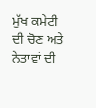ਮੁੱਖ ਕਮੇਟੀ ਦੀ ਚੋਣ ਅਤੇ ਨੇਤਾਵਾਂ ਦੀ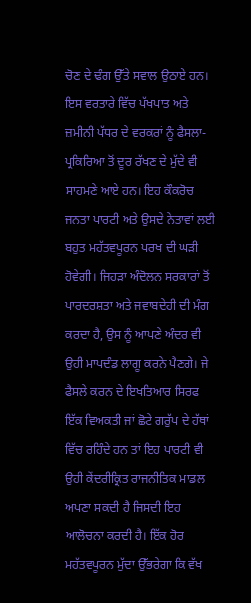ਚੋਣ ਦੇ ਢੰਗ ਉੱਤੇ ਸਵਾਲ ਉਠਾਏ ਹਨ। ਇਸ ਵਰਤਾਰੇ ਵਿੱਚ ਪੱਖਪਾਤ ਅਤੇ ਜ਼ਮੀਨੀ ਪੱਧਰ ਦੇ ਵਰਕਰਾਂ ਨੂੰ ਫੈਸਲਾ-ਪ੍ਰਕਿਰਿਆ ਤੋਂ ਦੂਰ ਰੱਖਣ ਦੇ ਮੁੱਦੇ ਵੀ ਸਾਹਮਣੇ ਆਏ ਹਨ। ਇਹ ਕੌਕਰੋਚ ਜਨਤਾ ਪਾਰਟੀ ਅਤੇ ਉਸਦੇ ਨੇਤਾਵਾਂ ਲਈ ਬਹੁਤ ਮਹੱਤਵਪੂਰਨ ਪਰਖ ਦੀ ਘੜੀ ਹੋਵੇਗੀ। ਜਿਹੜਾ ਅੰਦੋਲਨ ਸਰਕਾਰਾਂ ਤੋਂ ਪਾਰਦਰਸ਼ਤਾ ਅਤੇ ਜਵਾਬਦੇਹੀ ਦੀ ਮੰਗ ਕਰਦਾ ਹੈ, ਉਸ ਨੂੰ ਆਪਣੇ ਅੰਦਰ ਵੀ ਉਹੀ ਮਾਪਦੰਡ ਲਾਗੂ ਕਰਨੇ ਪੈਣਗੇ। ਜੇ ਫੈਸਲੇ ਕਰਨ ਦੇ ਇਖਤਿਆਰ ਸਿਰਫ ਇੱਕ ਵਿਅਕਤੀ ਜਾਂ ਛੋਟੇ ਗਰੁੱਪ ਦੇ ਹੱਥਾਂ ਵਿੱਚ ਰਹਿੰਦੇ ਹਨ ਤਾਂ ਇਹ ਪਾਰਟੀ ਵੀ ਉਹੀ ਕੇਂਦਰੀਕ੍ਰਿਤ ਰਾਜਨੀਤਿਕ ਮਾਡਲ ਅਪਣਾ ਸਕਦੀ ਹੈ ਜਿਸਦੀ ਇਹ ਆਲੋਚਨਾ ਕਰਦੀ ਹੈ। ਇੱਕ ਹੋਰ ਮਹੱਤਵਪੂਰਨ ਮੁੱਦਾ ਉੱਭਰੇਗਾ ਕਿ ਵੱਖ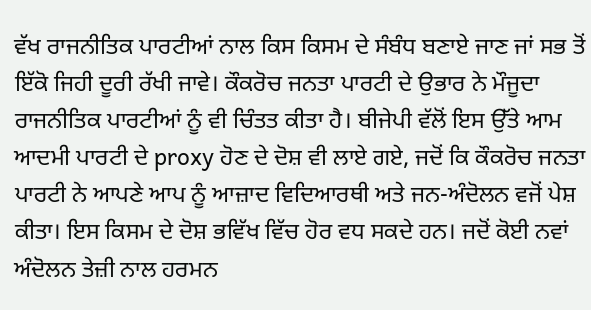ਵੱਖ ਰਾਜਨੀਤਿਕ ਪਾਰਟੀਆਂ ਨਾਲ ਕਿਸ ਕਿਸਮ ਦੇ ਸੰਬੰਧ ਬਣਾਏ ਜਾਣ ਜਾਂ ਸਭ ਤੋਂ ਇੱਕੋ ਜਿਹੀ ਦੂਰੀ ਰੱਖੀ ਜਾਵੇ। ਕੌਕਰੋਚ ਜਨਤਾ ਪਾਰਟੀ ਦੇ ਉਭਾਰ ਨੇ ਮੌਜੂਦਾ ਰਾਜਨੀਤਿਕ ਪਾਰਟੀਆਂ ਨੂੰ ਵੀ ਚਿੰਤਤ ਕੀਤਾ ਹੈ। ਬੀਜੇਪੀ ਵੱਲੋਂ ਇਸ ਉੱਤੇ ਆਮ ਆਦਮੀ ਪਾਰਟੀ ਦੇ proxy ਹੋਣ ਦੇ ਦੋਸ਼ ਵੀ ਲਾਏ ਗਏ, ਜਦੋਂ ਕਿ ਕੌਕਰੋਚ ਜਨਤਾ ਪਾਰਟੀ ਨੇ ਆਪਣੇ ਆਪ ਨੂੰ ਆਜ਼ਾਦ ਵਿਦਿਆਰਥੀ ਅਤੇ ਜਨ-ਅੰਦੋਲਨ ਵਜੋਂ ਪੇਸ਼ ਕੀਤਾ। ਇਸ ਕਿਸਮ ਦੇ ਦੋਸ਼ ਭਵਿੱਖ ਵਿੱਚ ਹੋਰ ਵਧ ਸਕਦੇ ਹਨ। ਜਦੋਂ ਕੋਈ ਨਵਾਂ ਅੰਦੋਲਨ ਤੇਜ਼ੀ ਨਾਲ ਹਰਮਨ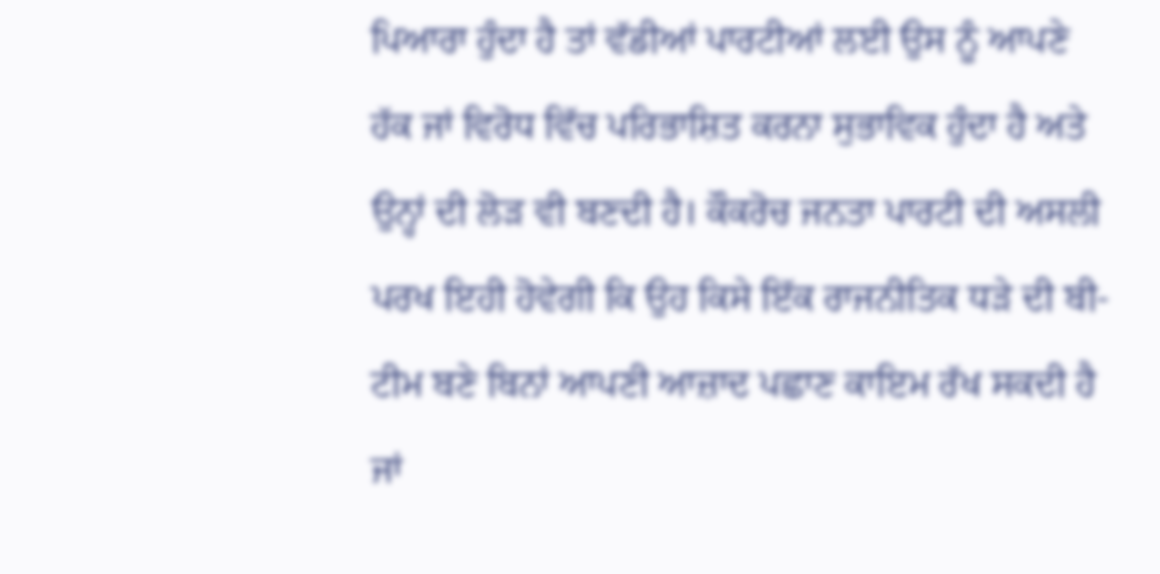ਪਿਆਰਾ ਹੁੰਦਾ ਹੈ ਤਾਂ ਵੱਡੀਆਂ ਪਾਰਟੀਆਂ ਲਈ ਉਸ ਨੂੰ ਆਪਣੇ ਹੱਕ ਜਾਂ ਵਿਰੋਧ ਵਿੱਚ ਪਰਿਭਾਸ਼ਿਤ ਕਰਨਾ ਸੁਭਾਵਿਕ ਹੁੰਦਾ ਹੈ ਅਤੇ ਉਨ੍ਹਾਂ ਦੀ ਲੋੜ ਵੀ ਬਣਦੀ ਹੈ। ਕੌਕਰੋਚ ਜਨਤਾ ਪਾਰਟੀ ਦੀ ਅਸਲੀ ਪਰਖ ਇਹੀ ਹੋਵੇਗੀ ਕਿ ਉਹ ਕਿਸੇ ਇੱਕ ਰਾਜਨੀਤਿਕ ਧੜੇ ਦੀ ਬੀ-ਟੀਮ ਬਣੇ ਬਿਨਾਂ ਆਪਣੀ ਆਜ਼ਾਦ ਪਛਾਣ ਕਾਇਮ ਰੱਖ ਸਕਦੀ ਹੈ ਜਾਂ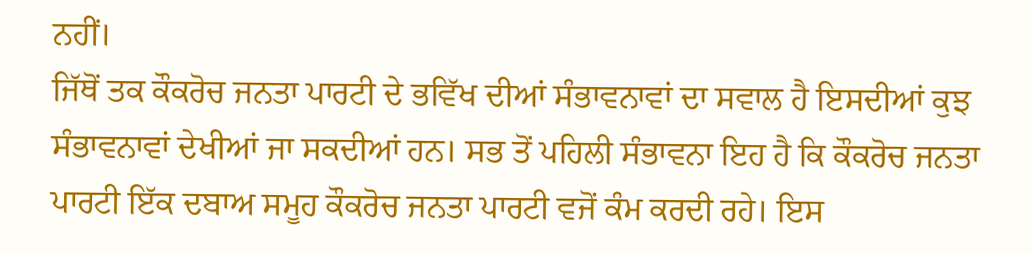ਨਹੀਂ।
ਜਿੱਥੋਂ ਤਕ ਕੌਕਰੋਚ ਜਨਤਾ ਪਾਰਟੀ ਦੇ ਭਵਿੱਖ ਦੀਆਂ ਸੰਭਾਵਨਾਵਾਂ ਦਾ ਸਵਾਲ ਹੈ ਇਸਦੀਆਂ ਕੁਝ ਸੰਭਾਵਨਾਵਾਂ ਦੇਖੀਆਂ ਜਾ ਸਕਦੀਆਂ ਹਨ। ਸਭ ਤੋਂ ਪਹਿਲੀ ਸੰਭਾਵਨਾ ਇਹ ਹੈ ਕਿ ਕੌਕਰੋਚ ਜਨਤਾ ਪਾਰਟੀ ਇੱਕ ਦਬਾਅ ਸਮੂਹ ਕੌਕਰੋਚ ਜਨਤਾ ਪਾਰਟੀ ਵਜੋਂ ਕੰਮ ਕਰਦੀ ਰਹੇ। ਇਸ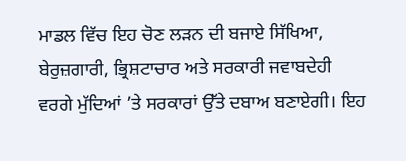ਮਾਡਲ ਵਿੱਚ ਇਹ ਚੋਣ ਲੜਨ ਦੀ ਬਜਾਏ ਸਿੱਖਿਆ, ਬੇਰੁਜ਼ਗਾਰੀ, ਭ੍ਰਿਸ਼ਟਾਚਾਰ ਅਤੇ ਸਰਕਾਰੀ ਜਵਾਬਦੇਹੀ ਵਰਗੇ ਮੁੱਦਿਆਂ ’ਤੇ ਸਰਕਾਰਾਂ ਉੱਤੇ ਦਬਾਅ ਬਣਾਏਗੀ। ਇਹ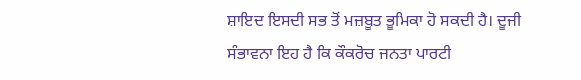ਸ਼ਾਇਦ ਇਸਦੀ ਸਭ ਤੋਂ ਮਜ਼ਬੂਤ ਭੂਮਿਕਾ ਹੋ ਸਕਦੀ ਹੈ। ਦੂਜੀ ਸੰਭਾਵਨਾ ਇਹ ਹੈ ਕਿ ਕੌਕਰੋਚ ਜਨਤਾ ਪਾਰਟੀ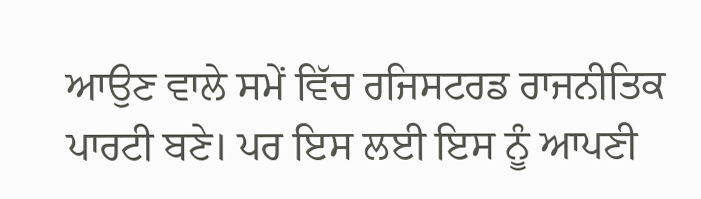ਆਉਣ ਵਾਲੇ ਸਮੇਂ ਵਿੱਚ ਰਜਿਸਟਰਡ ਰਾਜਨੀਤਿਕ ਪਾਰਟੀ ਬਣੇ। ਪਰ ਇਸ ਲਈ ਇਸ ਨੂੰ ਆਪਣੀ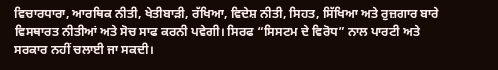ਵਿਚਾਰਧਾਰਾ, ਆਰਥਿਕ ਨੀਤੀ, ਖੇਤੀਬਾੜੀ, ਰੱਖਿਆ, ਵਿਦੇਸ਼ ਨੀਤੀ, ਸਿਹਤ, ਸਿੱਖਿਆ ਅਤੇ ਰੁਜ਼ਗਾਰ ਬਾਰੇ ਵਿਸਥਾਰਤ ਨੀਤੀਆਂ ਅਤੇ ਸੋਚ ਸਾਫ ਕਰਨੀ ਪਵੇਗੀ। ਸਿਰਫ “ਸਿਸਟਮ ਦੇ ਵਿਰੋਧ” ਨਾਲ ਪਾਰਟੀ ਅਤੇ ਸਰਕਾਰ ਨਹੀਂ ਚਲਾਈ ਜਾ ਸਕਦੀ।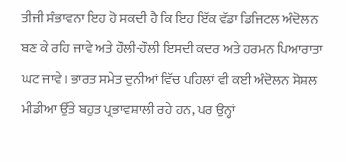ਤੀਜੀ ਸੰਭਾਵਨਾ ਇਹ ਹੋ ਸਕਦੀ ਹੈ ਕਿ ਇਹ ਇੱਕ ਵੱਡਾ ਡਿਜਿਟਲ ਅੰਦੋਲਨ ਬਣ ਕੇ ਰਹਿ ਜਾਵੇ ਅਤੇ ਹੌਲੀ-ਹੌਲੀ ਇਸਦੀ ਕਦਰ ਅਤੇ ਹਰਮਨ ਪਿਆਰਾਤਾ ਘਟ ਜਾਵੇ। ਭਾਰਤ ਸਮੇਤ ਦੁਨੀਆਂ ਵਿੱਚ ਪਹਿਲਾਂ ਵੀ ਕਈ ਅੰਦੋਲਨ ਸੋਸ਼ਲ ਮੀਡੀਆ ਉੱਤੇ ਬਹੁਤ ਪ੍ਰਭਾਵਸ਼ਾਲੀ ਰਹੇ ਹਨ, ਪਰ ਉਨ੍ਹਾਂ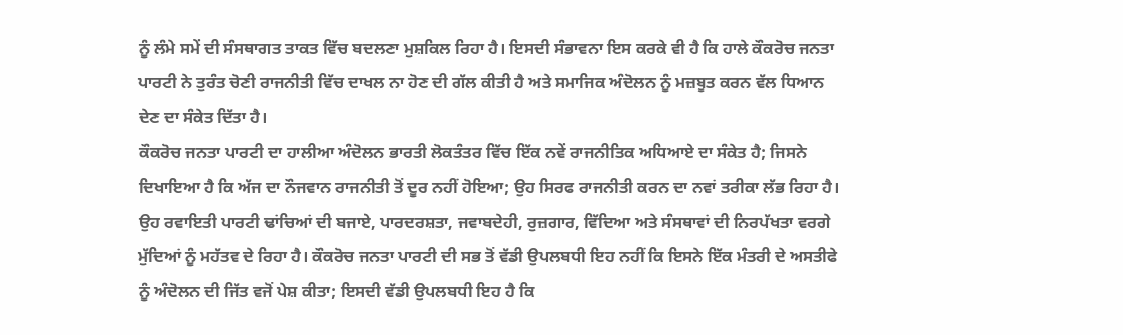ਨੂੰ ਲੰਮੇ ਸਮੇਂ ਦੀ ਸੰਸਥਾਗਤ ਤਾਕਤ ਵਿੱਚ ਬਦਲਣਾ ਮੁਸ਼ਕਿਲ ਰਿਹਾ ਹੈ। ਇਸਦੀ ਸੰਭਾਵਨਾ ਇਸ ਕਰਕੇ ਵੀ ਹੈ ਕਿ ਹਾਲੇ ਕੌਕਰੋਚ ਜਨਤਾ ਪਾਰਟੀ ਨੇ ਤੁਰੰਤ ਚੋਣੀ ਰਾਜਨੀਤੀ ਵਿੱਚ ਦਾਖਲ ਨਾ ਹੋਣ ਦੀ ਗੱਲ ਕੀਤੀ ਹੈ ਅਤੇ ਸਮਾਜਿਕ ਅੰਦੋਲਨ ਨੂੰ ਮਜ਼ਬੂਤ ਕਰਨ ਵੱਲ ਧਿਆਨ ਦੇਣ ਦਾ ਸੰਕੇਤ ਦਿੱਤਾ ਹੈ।
ਕੌਕਰੋਚ ਜਨਤਾ ਪਾਰਟੀ ਦਾ ਹਾਲੀਆ ਅੰਦੋਲਨ ਭਾਰਤੀ ਲੋਕਤੰਤਰ ਵਿੱਚ ਇੱਕ ਨਵੇਂ ਰਾਜਨੀਤਿਕ ਅਧਿਆਏ ਦਾ ਸੰਕੇਤ ਹੈ; ਜਿਸਨੇ ਦਿਖਾਇਆ ਹੈ ਕਿ ਅੱਜ ਦਾ ਨੌਜਵਾਨ ਰਾਜਨੀਤੀ ਤੋਂ ਦੂਰ ਨਹੀਂ ਹੋਇਆ; ਉਹ ਸਿਰਫ ਰਾਜਨੀਤੀ ਕਰਨ ਦਾ ਨਵਾਂ ਤਰੀਕਾ ਲੱਭ ਰਿਹਾ ਹੈ। ਉਹ ਰਵਾਇਤੀ ਪਾਰਟੀ ਢਾਂਚਿਆਂ ਦੀ ਬਜਾਏ, ਪਾਰਦਰਸ਼ਤਾ, ਜਵਾਬਦੇਹੀ, ਰੁਜ਼ਗਾਰ, ਵਿੱਦਿਆ ਅਤੇ ਸੰਸਥਾਵਾਂ ਦੀ ਨਿਰਪੱਖਤਾ ਵਰਗੇ ਮੁੱਦਿਆਂ ਨੂੰ ਮਹੱਤਵ ਦੇ ਰਿਹਾ ਹੈ। ਕੌਕਰੋਚ ਜਨਤਾ ਪਾਰਟੀ ਦੀ ਸਭ ਤੋਂ ਵੱਡੀ ਉਪਲਬਧੀ ਇਹ ਨਹੀਂ ਕਿ ਇਸਨੇ ਇੱਕ ਮੰਤਰੀ ਦੇ ਅਸਤੀਫੇ ਨੂੰ ਅੰਦੋਲਨ ਦੀ ਜਿੱਤ ਵਜੋਂ ਪੇਸ਼ ਕੀਤਾ; ਇਸਦੀ ਵੱਡੀ ਉਪਲਬਧੀ ਇਹ ਹੈ ਕਿ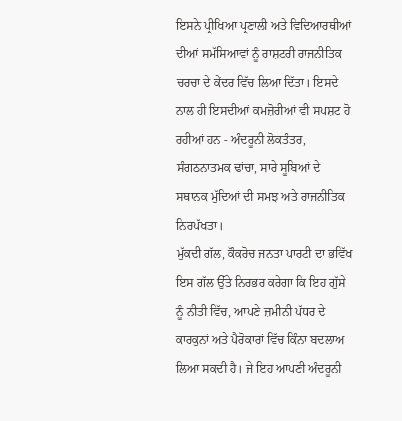ਇਸਨੇ ਪ੍ਰੀਖਿਆ ਪ੍ਰਣਾਲੀ ਅਤੇ ਵਿਦਿਆਰਥੀਆਂ ਦੀਆਂ ਸਮੱਸਿਆਵਾਂ ਨੂੰ ਰਾਸ਼ਟਰੀ ਰਾਜਨੀਤਿਕ ਚਰਚਾ ਦੇ ਕੇਂਦਰ ਵਿੱਚ ਲਿਆ ਦਿੱਤਾ। ਇਸਦੇ ਨਾਲ ਹੀ ਇਸਦੀਆਂ ਕਮਜ਼ੋਰੀਆਂ ਵੀ ਸਪਸ਼ਟ ਹੋ ਰਹੀਆਂ ਹਨ - ਅੰਦਰੂਨੀ ਲੋਕਤੰਤਰ, ਸੰਗਠਨਾਤਮਕ ਢਾਂਚਾ, ਸਾਰੇ ਸੂਬਿਆਂ ਦੇ ਸਥਾਨਕ ਮੁੱਦਿਆਂ ਦੀ ਸਮਝ ਅਤੇ ਰਾਜਨੀਤਿਕ ਨਿਰਪੱਖਤਾ।
ਮੁੱਕਦੀ ਗੱਲ, ਕੌਕਰੋਚ ਜਨਤਾ ਪਾਰਟੀ ਦਾ ਭਵਿੱਖ ਇਸ ਗੱਲ ਉੱਤੇ ਨਿਰਭਰ ਕਰੇਗਾ ਕਿ ਇਹ ਗੁੱਸੇ ਨੂੰ ਨੀਤੀ ਵਿੱਚ, ਆਪਣੇ ਜ਼ਮੀਨੀ ਪੱਧਰ ਦੇ ਕਾਰਕੁਨਾਂ ਅਤੇ ਪੈਰੋਕਾਰਾਂ ਵਿੱਚ ਕਿੰਨਾ ਬਦਲਾਅ ਲਿਆ ਸਕਦੀ ਹੈ। ਜੇ ਇਹ ਆਪਣੀ ਅੰਦਰੂਨੀ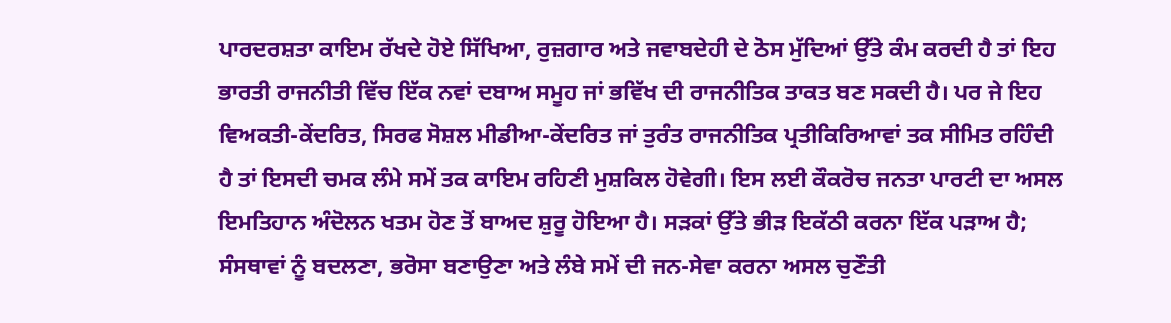ਪਾਰਦਰਸ਼ਤਾ ਕਾਇਮ ਰੱਖਦੇ ਹੋਏ ਸਿੱਖਿਆ, ਰੁਜ਼ਗਾਰ ਅਤੇ ਜਵਾਬਦੇਹੀ ਦੇ ਠੋਸ ਮੁੱਦਿਆਂ ਉੱਤੇ ਕੰਮ ਕਰਦੀ ਹੈ ਤਾਂ ਇਹ ਭਾਰਤੀ ਰਾਜਨੀਤੀ ਵਿੱਚ ਇੱਕ ਨਵਾਂ ਦਬਾਅ ਸਮੂਹ ਜਾਂ ਭਵਿੱਖ ਦੀ ਰਾਜਨੀਤਿਕ ਤਾਕਤ ਬਣ ਸਕਦੀ ਹੈ। ਪਰ ਜੇ ਇਹ ਵਿਅਕਤੀ-ਕੇਂਦਰਿਤ, ਸਿਰਫ ਸੋਸ਼ਲ ਮੀਡੀਆ-ਕੇਂਦਰਿਤ ਜਾਂ ਤੁਰੰਤ ਰਾਜਨੀਤਿਕ ਪ੍ਰਤੀਕਿਰਿਆਵਾਂ ਤਕ ਸੀਮਿਤ ਰਹਿੰਦੀ ਹੈ ਤਾਂ ਇਸਦੀ ਚਮਕ ਲੰਮੇ ਸਮੇਂ ਤਕ ਕਾਇਮ ਰਹਿਣੀ ਮੁਸ਼ਕਿਲ ਹੋਵੇਗੀ। ਇਸ ਲਈ ਕੌਕਰੋਚ ਜਨਤਾ ਪਾਰਟੀ ਦਾ ਅਸਲ ਇਮਤਿਹਾਨ ਅੰਦੋਲਨ ਖਤਮ ਹੋਣ ਤੋਂ ਬਾਅਦ ਸ਼ੁਰੂ ਹੋਇਆ ਹੈ। ਸੜਕਾਂ ਉੱਤੇ ਭੀੜ ਇਕੱਠੀ ਕਰਨਾ ਇੱਕ ਪੜਾਅ ਹੈ; ਸੰਸਥਾਵਾਂ ਨੂੰ ਬਦਲਣਾ, ਭਰੋਸਾ ਬਣਾਉਣਾ ਅਤੇ ਲੰਬੇ ਸਮੇਂ ਦੀ ਜਨ-ਸੇਵਾ ਕਰਨਾ ਅਸਲ ਚੁਣੌਤੀ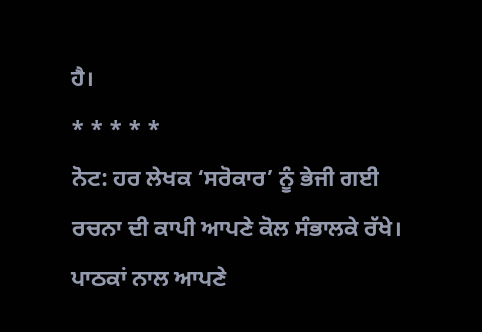ਹੈ।
* * * * *
ਨੋਟ: ਹਰ ਲੇਖਕ ‘ਸਰੋਕਾਰ’ ਨੂੰ ਭੇਜੀ ਗਈ ਰਚਨਾ ਦੀ ਕਾਪੀ ਆਪਣੇ ਕੋਲ ਸੰਭਾਲਕੇ ਰੱਖੇ।
ਪਾਠਕਾਂ ਨਾਲ ਆਪਣੇ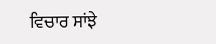ਵਿਚਾਰ ਸਾਂਝੇ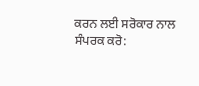ਕਰਨ ਲਈ ਸਰੋਕਾਰ ਨਾਲ ਸੰਪਰਕ ਕਰੋ: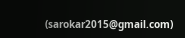(sarokar2015@gmail.com)